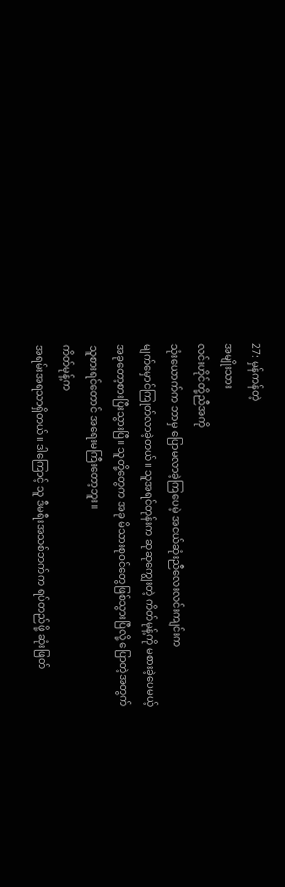27: မှန်ကန်တဲ့
အမျိုးသား
လင်းဟိုင်တို့ညီအကို
သုံးယောက်က ဘာမှ ပြောမလာခဲ့ကြပေမဲ့ အငယ်ဆုံးညီလေးလင်းကျင်းက
မျက်မှောင်ကြုတ်လာခဲ့တယ်။ သူအရင်တုန်းက ဆုဆုကျွေးတဲ့ ကိတ်မုန့်ကို မစားခဲ့ပေမယ့်
အခုတော့စားပြီးသွားပြီ။ သူတို့တွေက အခု မိသားစုဝင်တွေဖြစ်သွားပြီလို့ ပြောတဲ့အတွက်
သူစားရင်တောင် အရေးမကြီးတော့ဘူး။
ကိတ်မုန့်က
အရမ်းအရသာရှိတယ်။ ဒါကြောင့် သူ ဒီမရီးအသစ်ဘက်က ရပ်တည်ဖို့ ဆုံးဖြတ်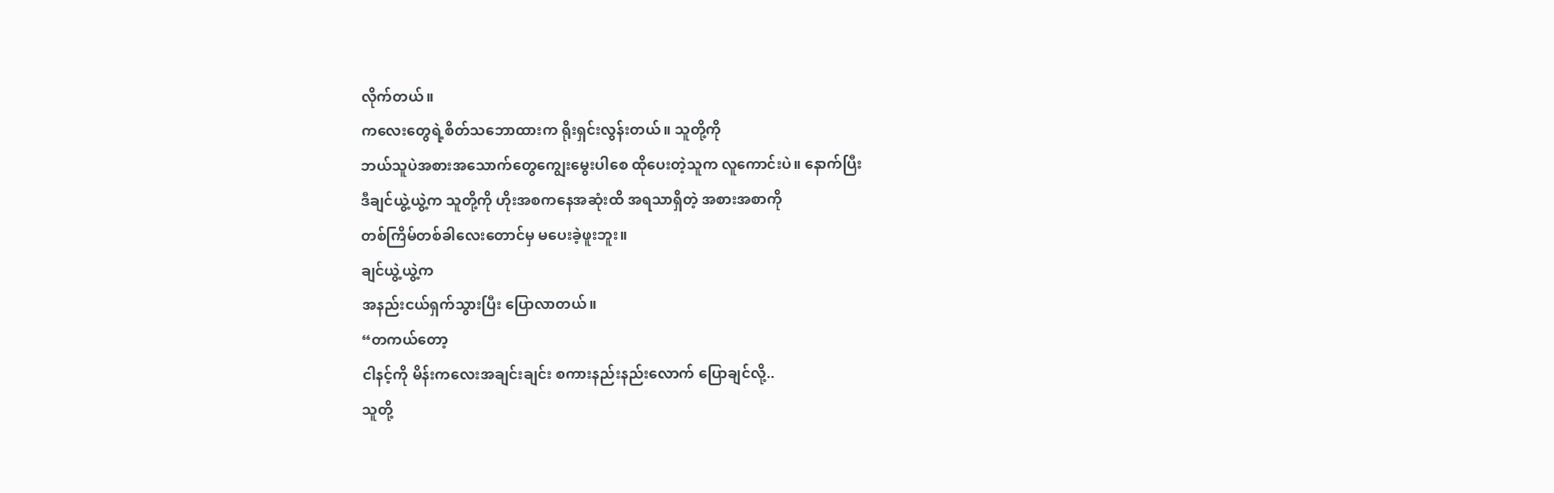လိုက်တယ်။
ကလေးတွေရဲ့စိတ်သဘောထားက ရိုးရှင်းလွန်းတယ်။ သူတို့ကို
ဘယ်သူပဲအစားအသောက်တွေကျွေးမွေးပါစေ ထိုပေးတဲ့သူက လူကောင်းပဲ။ နောက်ပြီး
ဒီချင်ယွဲ့ယွဲ့က သူတို့ကို ဟိုးအစကနေအဆုံးထိ အရသာရှိတဲ့ အစားအစာကို
တစ်ကြိမ်တစ်ခါလေးတောင်မှ မပေးခဲ့ဖူးဘူး။
ချင်ယွဲ့ယွဲ့က
အနည်းငယ်ရှက်သွားပြီး ပြောလာတယ်။
“တကယ်တော့
ငါနင့်ကို မိန်းကလေးအချင်းချင်း စကားနည်းနည်းလောက် ပြောချင်လို့..
သူတို့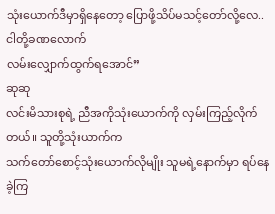သုံးယောက်ဒီမှာရှိနေတော့ ပြောဖို့သိပ်မသင့်တော်လို့လေ.. ငါတို့ခဏလောက်
လမ်းလျှောက်ထွက်ရအောင်”
ဆုဆု
လင်းမိသားစုရဲ့ ညီအကိုသုံးယောက်ကို လှမ်းကြည့်လိုက်တယ်။ သူတို့သုံးယာက်က
သက်တော်စောင့်သုံးယောက်လိုမျိုး သူမရဲ့နောက်မှာ ရပ်နေခဲ့ကြ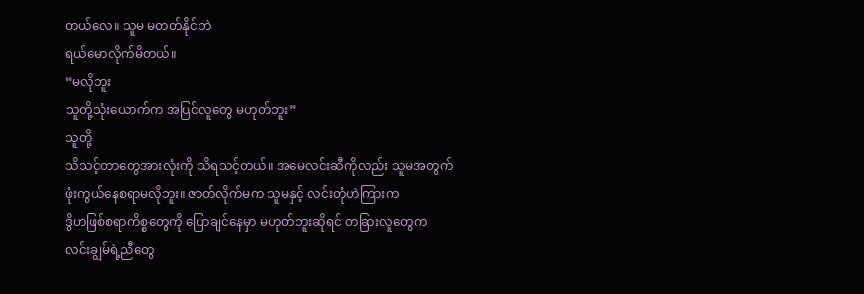တယ်လေ။ သူမ မတတ်နိုင်ဘဲ
ရယ်မောလိုက်မိတယ်။
“မလိုဘူး
သူတို့သုံးယောက်က အပြင်လူတွေ မဟုတ်ဘူး”
သူတို့
သိသင့်တာတွေအားလုံးကို သိရသင့်တယ်။ အမေလင်းဆီကိုလည်း သူမအတွက်
ဖုံးကွယ်နေစရာမလိုဘူး။ ဇာတ်လိုက်မက သူမနှင့် လင်းတုံဟဲကြားက
ဒွိဟဖြစ်စရာကိစ္စတွေကို ပြောချင်နေမှာ မဟုတ်ဘူးဆိုရင် တခြားလူတွေက
လင်းချွမ်ရဲ့ညီတွေ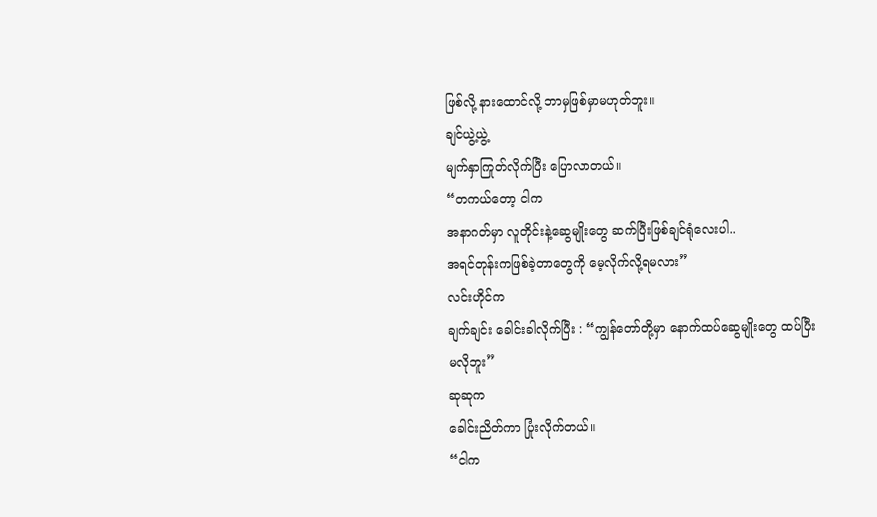ဖြစ်လို့ နားထောင်လို့ ဘာမှဖြစ်မှာမဟုတ်ဘူး။
ချင်ယွဲ့ယွဲ့
မျက်နှာကြုတ်လိုက်ပြီး ပြောလာတယ်။
“တကယ်တော့ ငါက
အနာဂတ်မှာ လူတိုင်းနဲ့ဆွေမျိုးတွေ ဆက်ပြီးဖြစ်ချင်ရုံလေးပါ..
အရင်တုန်းကဖြစ်ခဲ့တာတွေကို မေ့လိုက်လို့ရမလား”
လင်းဟိုင်က
ချက်ချင်း ခေါင်းခါလိုက်ပြီး : “ကျွန်တော်တို့မှာ နောက်ထပ်ဆွေမျိုးတွေ ထပ်ပြီး
မလိုဘူး”
ဆုဆုက
ခေါင်းညိတ်ကာ ပြုံးလိုက်တယ်။
“ငါက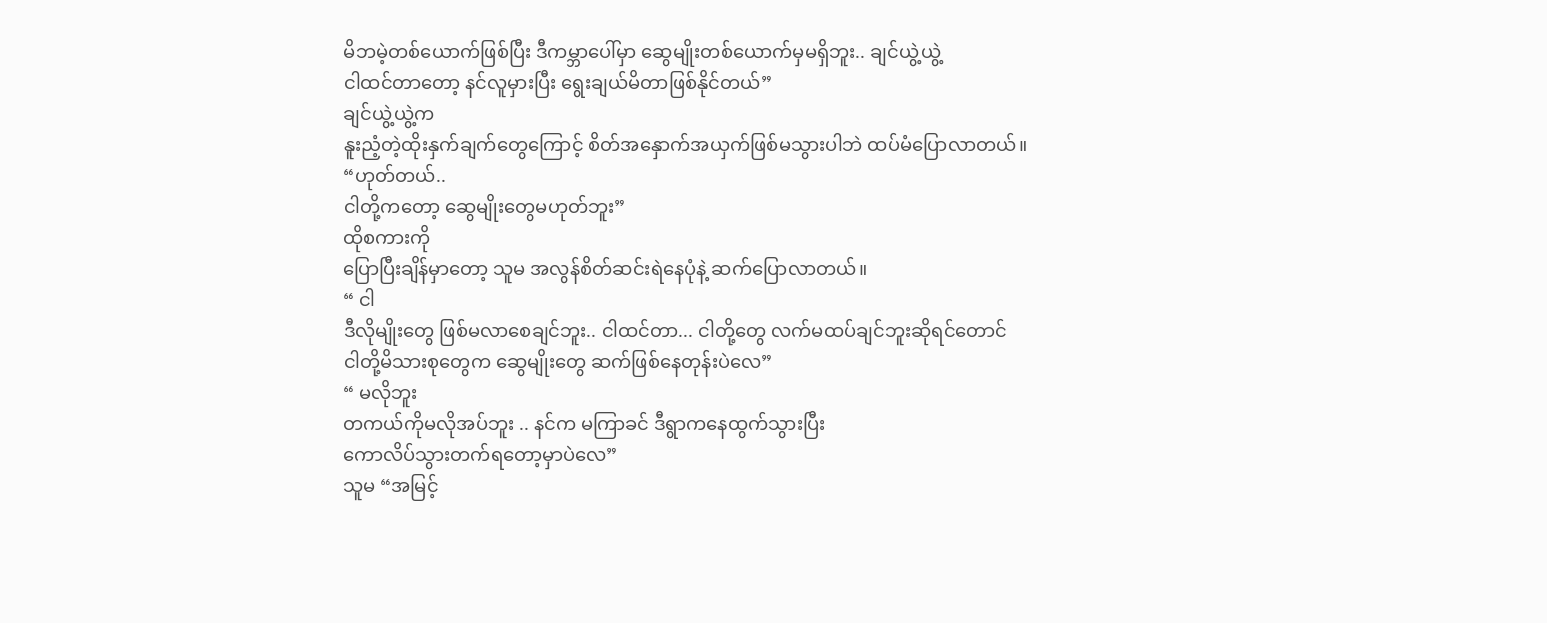မိဘမဲ့တစ်ယောက်ဖြစ်ပြီး ဒီကမ္ဘာပေါ်မှာ ဆွေမျိုးတစ်ယောက်မှမရှိဘူး.. ချင်ယွဲ့ယွဲ့
ငါထင်တာတော့ နင်လူမှားပြီး ရွေးချယ်မိတာဖြစ်နိုင်တယ်”
ချင်ယွဲ့ယွဲ့က
နူးညံ့တဲ့ထိုးနှက်ချက်တွေကြောင့် စိတ်အနှောက်အယှက်ဖြစ်မသွားပါဘဲ ထပ်မံပြောလာတယ်။
“ဟုတ်တယ်..
ငါတို့ကတော့ ဆွေမျိုးတွေမဟုတ်ဘူး”
ထိုစကားကို
ပြောပြီးချိန်မှာတော့ သူမ အလွန်စိတ်ဆင်းရဲနေပုံနဲ့ ဆက်ပြောလာတယ်။
“ ငါ
ဒီလိုမျိုးတွေ ဖြစ်မလာစေချင်ဘူး.. ငါထင်တာ... ငါတို့တွေ လက်မထပ်ချင်ဘူးဆိုရင်တောင်
ငါတို့မိသားစုတွေက ဆွေမျိုးတွေ ဆက်ဖြစ်နေတုန်းပဲလေ”
“ မလိုဘူး
တကယ်ကိုမလိုအပ်ဘူး .. နင်က မကြာခင် ဒီရွာကနေထွက်သွားပြီး
ကောလိပ်သွားတက်ရတော့မှာပဲလေ”
သူမ “အမြင့်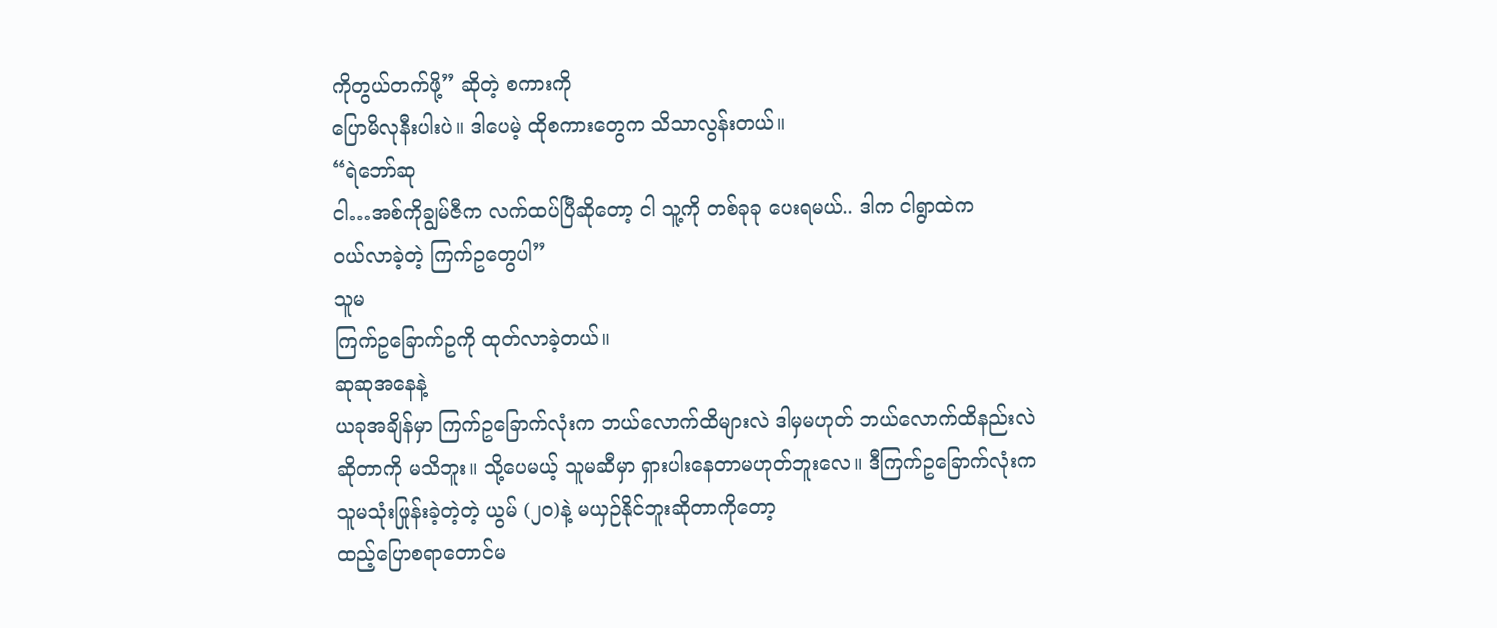ကိုတွယ်တက်ဖို့” ဆိုတဲ့ စကားကို
ပြောမိလုနီးပါးပဲ။ ဒါပေမဲ့ ထိုစကားတွေက သိသာလွန်းတယ်။
“ရဲဘော်ဆု
ငါ…အစ်ကိုချွမ်ဇီက လက်ထပ်ပြီဆိုတော့ ငါ သူ့ကို တစ်ခုခု ပေးရမယ်.. ဒါက ငါရွာထဲက
ဝယ်လာခဲ့တဲ့ ကြက်ဥတွေပါ”
သူမ
ကြက်ဥခြောက်ဥကို ထုတ်လာခဲ့တယ်။
ဆုဆုအနေနဲ့
ယခုအချိန်မှာ ကြက်ဥခြောက်လုံးက ဘယ်လောက်ထိများလဲ ဒါမှမဟုတ် ဘယ်လောက်ထိနည်းလဲ
ဆိုတာကို မသိဘူး။ သို့ပေမယ့် သူမဆီမှာ ရှားပါးနေတာမဟုတ်ဘူးလေ။ ဒီကြက်ဥခြောက်လုံးက
သူမသုံးဖြုန်းခဲ့တဲ့တဲ့ ယွမ် (၂၀)နဲ့ မယှဉ်နိုင်ဘူးဆိုတာကိုတော့
ထည့်ပြောစရာတောင်မ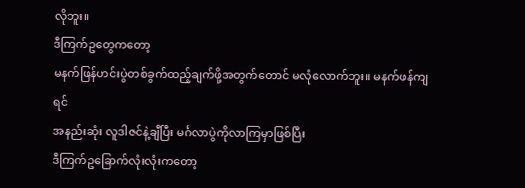လိုဘူး။
ဒီကြက်ဥတွေကတော့
မနက်ဖြန်ဟင်းပွဲတစ်ခွက်ထည့်ချက်ဖို့အတွက်တောင် မလုံလောက်ဘူး။ မနက်ဖန်ကျရင်
အနည်းဆုံး လူဒါဇင်နဲ့ချီပြီး မင်္ဂလာပွဲကိုလာကြမှာဖြစ်ပြီး
ဒီကြက်ဥခြောက်လုံးလုံးကတော့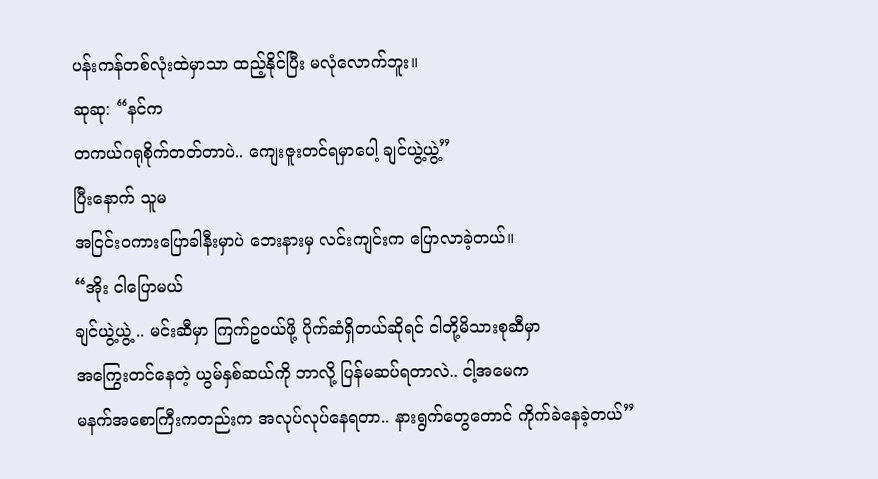ပန်းကန်တစ်လုံးထဲမှာသာ ထည့်နိုင်ပြီး မလုံလောက်ဘူး။
ဆုဆု: “နင်က
တကယ်ဂရုစိုက်တတ်တာပဲ.. ကျေးဇူးတင်ရမှာပေါ့ ချင်ယွဲ့ယွဲ့”
ပြီးနောက် သူမ
အငြင်း၀ကားပြောခါနီးမှာပဲ ဘေးနားမှ လင်းကျင်းက ပြောလာခဲ့တယ်။
“အိုး ငါပြောမယ်
ချင်ယွဲ့ယွဲ့ .. မင်းဆီမှာ ကြက်ဥဝယ်ဖို့ ပိုက်ဆံရှိတယ်ဆိုရင် ငါတို့မိသားစုဆီမှာ
အကြွေးတင်နေတဲ့ ယွမ်နှစ်ဆယ်ကို ဘာလို့ ပြန်မဆပ်ရတာလဲ.. ငါ့အမေက
မနက်အစောကြီးကတည်းက အလုပ်လုပ်နေရတာ.. နားရွက်တွေတောင် ကိုက်ခဲနေခဲ့တယ်”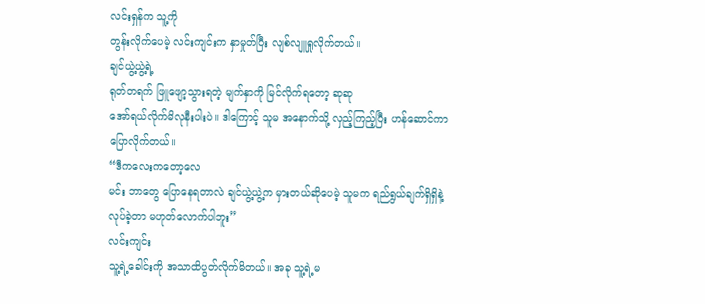လင်းရှန်က သူ့ကို
တွန်းလိုက်ပေမဲ့ လင်းကျင်းက နှာမှုတ်ပြီး လျစ်လျူရှုလိုက်တယ်။
ချင်ယွဲ့ယွဲ့ရဲ့
ရုတ်တရက် ဖြူဖျော့သွားရတဲ့ မျက်နှာကို မြင်လိုက်ရတော့ ဆုဆု
အော်ရယ်လိုက်မိလုနီးပါးပဲ။ ဒါကြောင့် သူမ အနောက်သို့ လှည့်ကြည့်ပြီး ဟန်ဆောင်ကာ
ပြောလိုက်တယ်။
“ဒီကလေးကတော့လေ
မင်း ဘာတွေ ပြောနေရတာလဲ ချင်ယွဲ့ယွဲ့က မှားတယ်ဆိုပေမဲ့ သူမက ရည်ရွယ်ချက်ရှိရှိနဲ့
လုပ်ခဲ့တာ မဟုတ်လောက်ပါဘူး”
လင်းကျင်း
သူ့ရဲ့ခေါင်းကို အသာထိပွတ်လိုက်မိတယ်။ အခု သူ့ရဲ့မ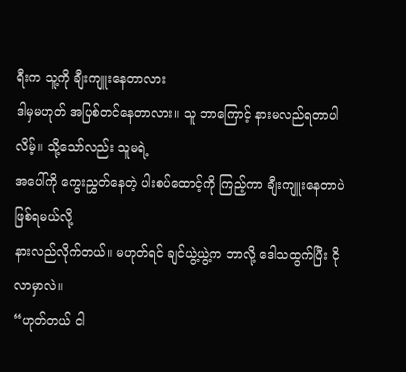ရီးက သူ့ကို ချီးကျူးနေတာလား
ဒါမှမဟုတ် အပြစ်တင်နေတာလား။ သူ ဘာကြောင့် နားမလည်ရတာပါလိမ့်။ သို့သော်လည်း သူမရဲ့
အပေါ်ကို ကွေးညွှတ်နေတဲ့ ပါးစပ်ထောင့်ကို ကြည့်ကာ ချီးကျူးနေတာပဲဖြစ်ရမယ်လို့
နားလည်လိုက်တယ်။ မဟုတ်ရင် ချင်ယွဲ့ယွဲ့က ဘာလို့ ဒေါသထွက်ပြီး ငိုလာမှာလဲ။
“ဟုတ်တယ် ငါ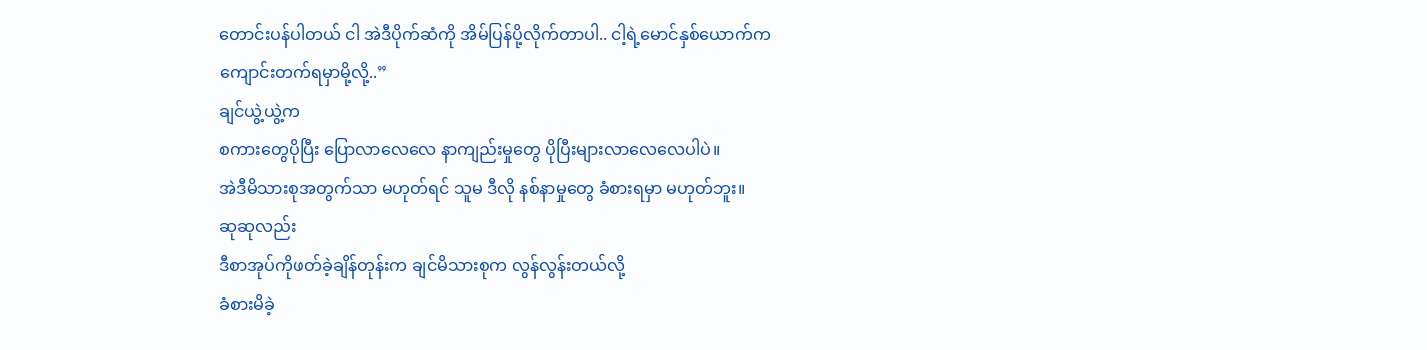တောင်းပန်ပါတယ် ငါ အဲဒီပိုက်ဆံကို အိမ်ပြန်ပို့လိုက်တာပါ.. ငါ့ရဲ့မောင်နှစ်ယောက်က
ကျောင်းတက်ရမှာမို့လို့..”
ချင်ယွဲ့ယွဲ့က
စကားတွေပိုပြီး ပြောလာလေလေ နာကျည်းမှုတွေ ပိုပြီးများလာလေလေပါပဲ။
အဲဒီမိသားစုအတွက်သာ မဟုတ်ရင် သူမ ဒီလို နစ်နာမှုတွေ ခံစားရမှာ မဟုတ်ဘူး။
ဆုဆုလည်း
ဒီစာအုပ်ကိုဖတ်ခဲ့ချိန်တုန်းက ချင်မိသားစုက လွန်လွန်းတယ်လို့
ခံစားမိခဲ့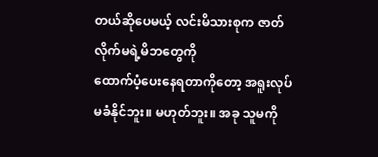တယ်ဆိုပေမယ့် လင်းမိသားစုက ဇာတ်လိုက်မရဲ့မိဘတွေကို
ထောက်ပံ့ပေးနေရတာကိုတော့ အရူးလုပ်မခံနိုင်ဘူး။ မဟုတ်ဘူး။ အခု သူမကို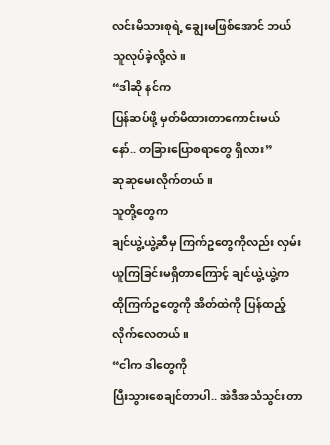လင်းမိသားစုရဲ့ ချွေးမဖြစ်အောင် ဘယ်သူလုပ်ခဲ့လို့လဲ။
“ဒါဆို နင်က
ပြန်ဆပ်ဖို့ မှတ်မိထားတာကောင်းမယ်နော်.. တခြားပြောစရာတွေ ရှိလား”
ဆုဆုမေးလိုက်တယ်။
သူတို့တွေက
ချင်ယွဲ့ယွဲ့ဆီမှ ကြက်ဥတွေကိုလည်း လှမ်းယူကြခြင်းမရှိတာကြောင့် ချင်ယွဲ့ယွဲ့က
ထိုကြက်ဥတွေကို အိတ်ထဲကို ပြန်ထည့်လိုက်လေတယ်။
“ငါက ဒါတွေကို
ပြီးသွားစေချင်တာပါ.. အဲဒီအသံသွင်းတာ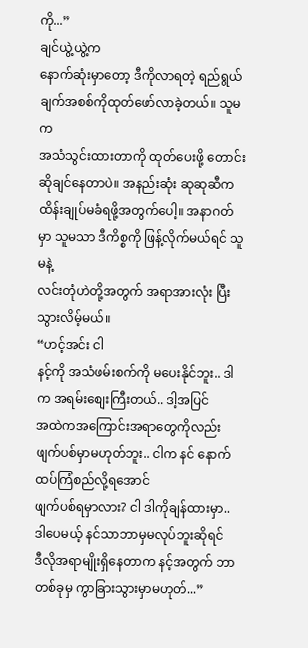ကို...”
ချင်ယွဲ့ယွဲ့က
နောက်ဆုံးမှာတော့ ဒီကိုလာရတဲ့ ရည်ရွယ်ချက်အစစ်ကိုထုတ်ဖော်လာခဲ့တယ်။ သူမက
အသံသွင်းထားတာကို ထုတ်ပေးဖို့ တောင်းဆိုချင်နေတာပဲ။ အနည်းဆုံး ဆုဆုဆီက
ထိန်းချုပ်မခံရဖို့အတွက်ပေါ့။ အနာဂတ်မှာ သူမသာ ဒီကိစ္စကို ဖြန့်လိုက်မယ်ရင် သူမနဲ့
လင်းတုံဟဲတို့အတွက် အရာအားလုံး ပြီးသွားလိမ့်မယ်။
“ဟင့်အင်း ငါ
နင့်ကို အသံဖမ်းစက်ကို မပေးနိုင်ဘူး.. ဒါက အရမ်းစျေးကြီးတယ်.. ဒါ့အပြင်
အထဲကအကြောင်းအရာတွေကိုလည်း ဖျက်ပစ်မှာမဟုတ်ဘူး.. ငါက နင် နောက်ထပ်ကြံစည်လို့ရအောင်
ဖျက်ပစ်ရမှာလား? ငါ ဒါကိုချန်ထားမှာ.. ဒါပေမယ့် နင်သာဘာမှမလုပ်ဘူးဆိုရင်
ဒီလိုအရာမျိုးရှိနေတာက နင့်အတွက် ဘာတစ်ခုမှ ကွာခြားသွားမှာမဟုတ်...”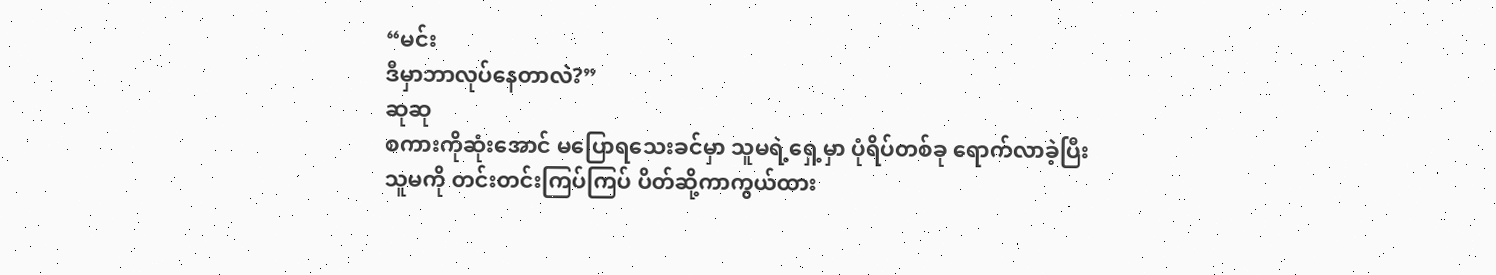“မင်း
ဒီမှာဘာလုပ်နေတာလဲ?”
ဆုဆု
စကားကိုဆုံးအောင် မပြောရသေးခင်မှာ သူမရဲ့ရှေ့မှာ ပုံရိပ်တစ်ခု ရောက်လာခဲ့ပြီး
သူမကို တင်းတင်းကြပ်ကြပ် ပိတ်ဆို့ကာကွယ်ထား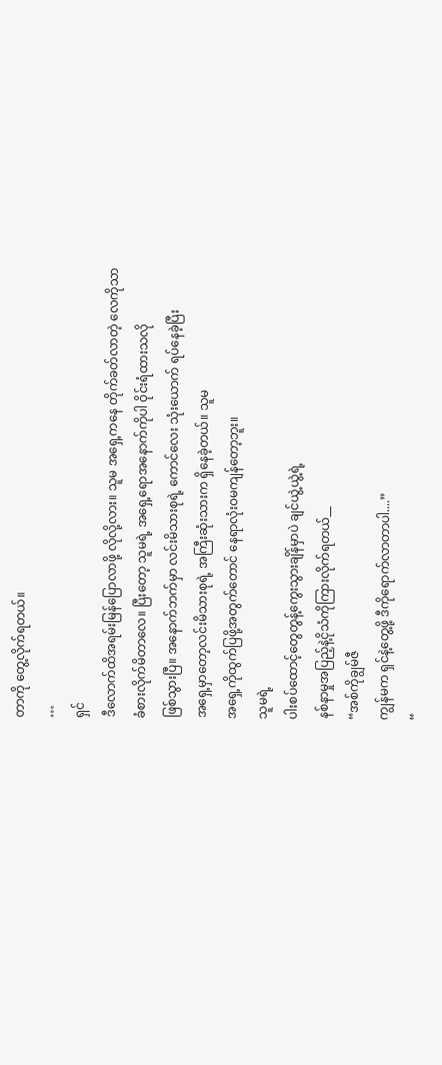တာကို တွေ့လိုက်ရတယ်။
…
ရှင်
ဒီလောက်ထိအရမ်းမြန်ပြောလာဖို့ လိုလို့လား။ သူမ အရှေ့ကနေ တိုက်ခတ်လာတဲ့ လေကိုသာ
ခံစားလိုက်မိတာလေ။ ပြီးတော့ သူမရဲ့ အရှေ့ရောအနောက်ကိုပါ ဝိုင်းရံထားသလို
ဖြစ်သွားပြီ။ အနောက်ဘက်မှာ လင်းမိသားစုရဲ့ ကောင်လေး သုံးယောက် ရပ်နေခဲ့ပြီး
အရှေ့မှာတော့လင်းမိသားစုရဲ့ အကြီးဆုံးသားက ရှိနေခဲ့တယ်။ သူမ
အရှေ့ကိုထွက်ပြဖို့အတွက်တောင် နေရာလုံးဝမကျန်တော့ဘူး။
သူမရဲ့
ပါးစပ်ထောင့်တွေတွန့်ကွေးသွားချိန်မှာပဲ ချင်ယွဲ့ယွဲ့ရဲ့
နစ်နာမှုအပြည့်နဲ့ငိုသံကိုကြားလိုက်ရတယ်__
“အစ်ကိုချွမ်ဇီ
ကျွန်မက ရှင်နဲ့တွေ့ဖို့ ဒီကိုရောက်လာတာပါ....”
“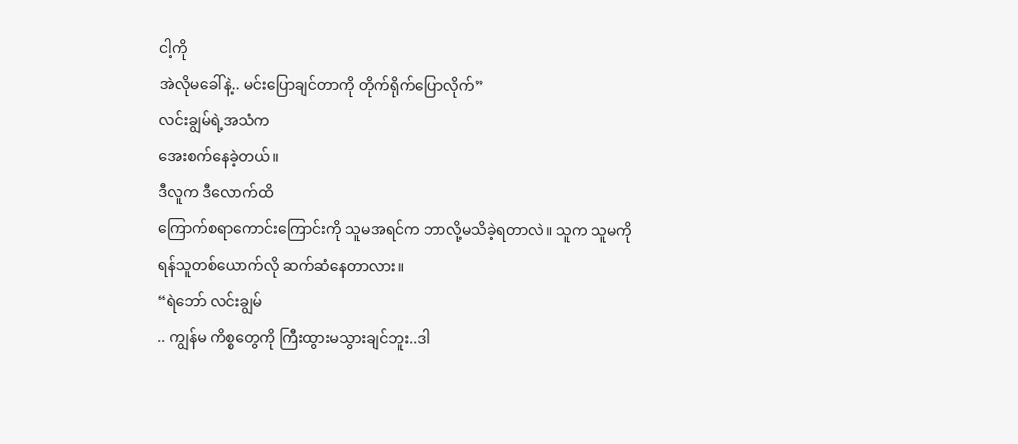ငါ့ကို
အဲလိုမခေါ်နဲ့.. မင်းပြောချင်တာကို တိုက်ရိုက်ပြောလိုက်”
လင်းချွမ်ရဲ့အသံက
အေးစက်နေခဲ့တယ်။
ဒီလူက ဒီလောက်ထိ
ကြောက်စရာကောင်းကြောင်းကို သူမအရင်က ဘာလို့မသိခဲ့ရတာလဲ။ သူက သူမကို
ရန်သူတစ်ယောက်လို ဆက်ဆံနေတာလား။
“ရဲဘော် လင်းချွမ်
.. ကျွန်မ ကိစ္စတွေကို ကြီးထွားမသွားချင်ဘူး..ဒါ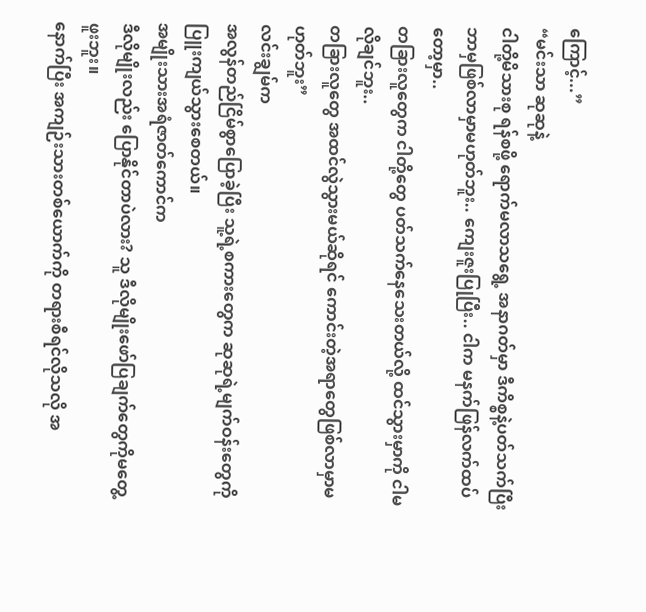ကြောင့်...”
“မင်းသာ ဆုဆုနဲ့
ငါတို့မိသားစု ရန်စဖို့ ရောက်မလာသရွေ့ အနာဂတ်မှာ ဒီကိစ္စနဲ့ပတ်သက်ပြီး
ဘာမှဖြစ်လာမှာမဟုတ်ဘူး.. ကျေးဇူးပြုပြီး.. ငါက မနက်ဖြန်လက်ထပ်တော့မှာ..
တခြားလူတွေက ငါတို့တွေ ပတ်သက်နေသေးတယ်လို့ ထင်သွားမှာကို ငါမလိုချင်ဘူး..
တခြားလူတွေ အထင်လွဲသွားမယ်ဆိုရင် ကောင်းတဲ့အရာတွေဖြစ်လာမှာမဟုတ်ဘူး”
လင်းချွမ်က
အလွန်တည်ငြိမ်စွာပြောခဲ့ပြီး သူ့ရဲ့စကားတွေက ဆုဆုရဲ့မျက်ဝန်းတွေကို
ပြူးကျယ်သွားစေတယ်။
အမျိုးသားအရံဇာတ်ကောင်က
ဒီလိုမျိုးလည်း ပြောနိုင်တာပဲလား? သူ ဒီလိုမျိုးဖော်ပြချက်တွေကိုမတွေ့ဖူးဘူး။
နောက်ပြီး အကျဉ်းသားတစ်ယောက်ကို တရားစီရင်လိုသလို အ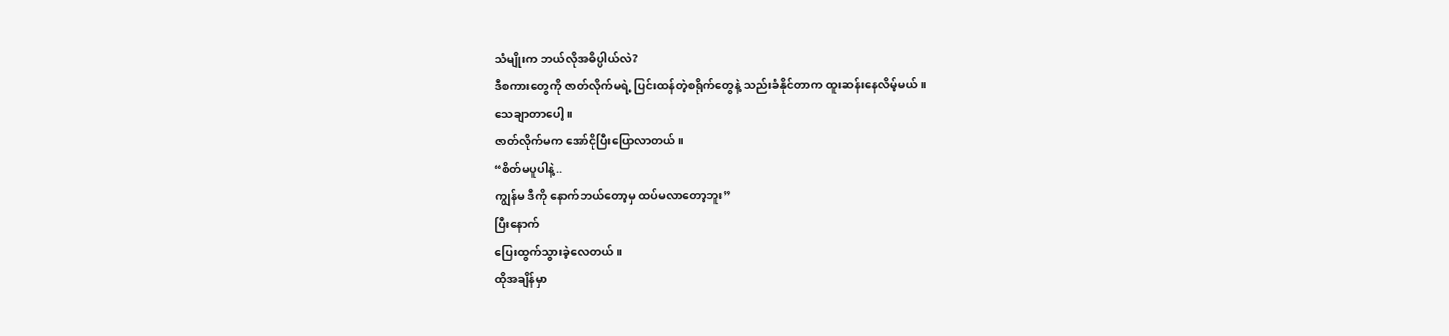သံမျိုးက ဘယ်လိုအဓိပ္ပါယ်လဲ?
ဒီစကားတွေကို ဇာတ်လိုက်မရဲ့ ပြင်းထန်တဲ့စရိုက်တွေနဲ့ သည်းခံနိုင်တာက ထူးဆန်းနေလိမ့်မယ်။
သေချာတာပေါ့။
ဇာတ်လိုက်မက အော်ငိုပြီးပြောလာတယ်။
“စိတ်မပူပါနဲ့..
ကျွန်မ ဒီကို နောက်ဘယ်တော့မှ ထပ်မလာတော့ဘူး”
ပြီးနောက်
ပြေးထွက်သွားခဲ့လေတယ်။
ထိုအချိန်မှာ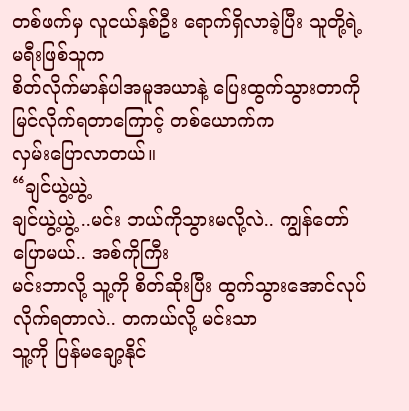တစ်ဖက်မှ လူငယ်နှစ်ဦး ရောက်ရှိလာခဲ့ပြီး သူတို့ရဲ့ မရီးဖြစ်သူက
စိတ်လိုက်မာန်ပါအမူအယာနဲ့ ပြေးထွက်သွားတာကိုမြင်လိုက်ရတာကြောင့် တစ်ယောက်က
လှမ်းပြောလာတယ်။
“ချင်ယွဲ့ယွဲ့
ချင်ယွဲ့ယွဲ့ ..မင်း ဘယ်ကိုသွားမလို့လဲ.. ကျွန်တော်ပြောမယ်.. အစ်ကိုကြီး
မင်းဘာလို့ သူ့ကို စိတ်ဆိုးပြီး ထွက်သွားအောင်လုပ်လိုက်ရတာလဲ.. တကယ်လို့ မင်းသာ
သူ့ကို ပြန်မချော့နိုင်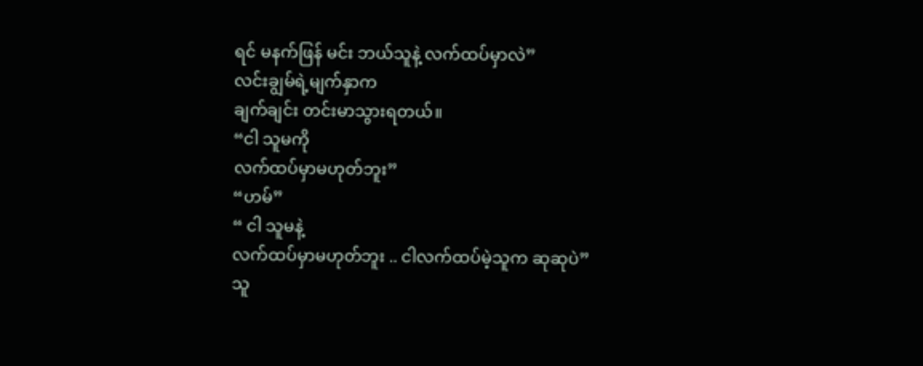ရင် မနက်ဖြန် မင်း ဘယ်သူနဲ့ လက်ထပ်မှာလဲ”
လင်းချွမ်ရဲ့မျက်နှာက
ချက်ချင်း တင်းမာသွားရတယ်။
“ငါ သူမကို
လက်ထပ်မှာမဟုတ်ဘူး”
“ဟမ်”
“ ငါ သူမနဲ့
လက်ထပ်မှာမဟုတ်ဘူး .. ငါလက်ထပ်မဲ့သူက ဆုဆုပဲ”
သူ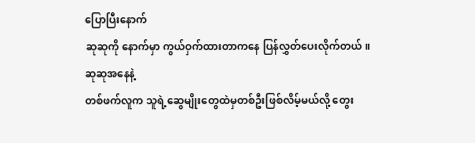ပြောပြီးနောက်
ဆုဆုကို နောက်မှာ ကွယ်ဝှက်ထားတာကနေ ပြန်လွှတ်ပေးလိုက်တယ်။
ဆုဆုအနေနဲ့
တစ်ဖက်လူက သူရဲ့ဆွေမျိုးတွေထဲမှတစ်ဦးဖြစ်လိမ့်မယ်လို့ တွေး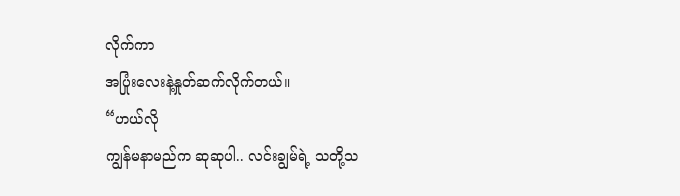လိုက်ကာ
အပြုံးလေးနဲ့နှုတ်ဆက်လိုက်တယ်။
“ဟယ်လို
ကျွန်မနာမည်က ဆုဆုပါ.. လင်းချွမ်ရဲ့ သတို့သ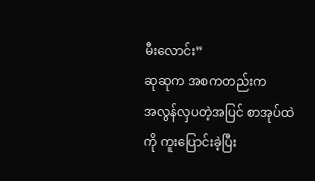မီးလောင်း”
ဆုဆုက အစကတည်းက
အလွန်လှပတဲ့အပြင် စာအုပ်ထဲကို ကူးပြောင်းခဲ့ပြီး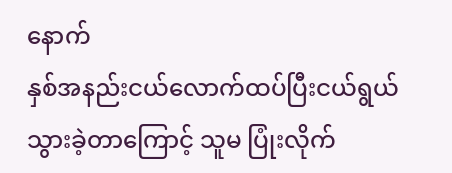နောက်
နှစ်အနည်းငယ်လောက်ထပ်ပြီးငယ်ရွယ်သွားခဲ့တာကြောင့် သူမ ပြုံးလိုက်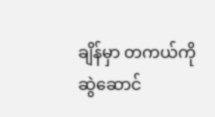ချိန်မှာ တကယ်ကို
ဆွဲဆောင်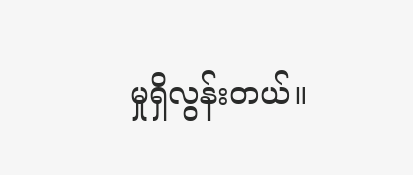မှုရှိလွန်းတယ်။